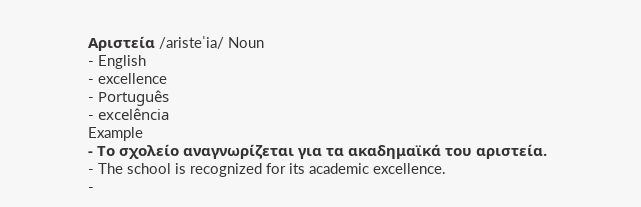Αριστεία /aristeˈia/ Noun
- English
- excellence
- Português
- excelência
Example
- Το σχολείο αναγνωρίζεται για τα ακαδημαϊκά του αριστεία.
- The school is recognized for its academic excellence.
-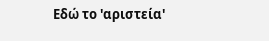Εδώ το 'αριστεία'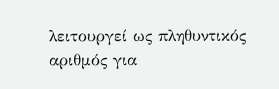λειτουργεί ως πληθυντικός αριθμός για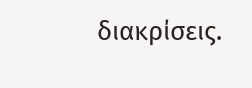διακρίσεις.